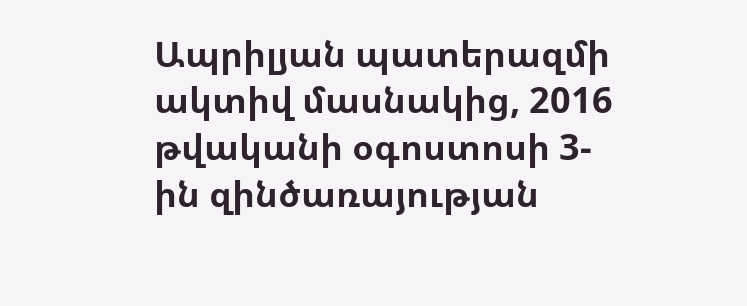Ապրիլյան պատերազմի ակտիվ մասնակից, 2016 թվականի օգոստոսի 3-ին զինծառայության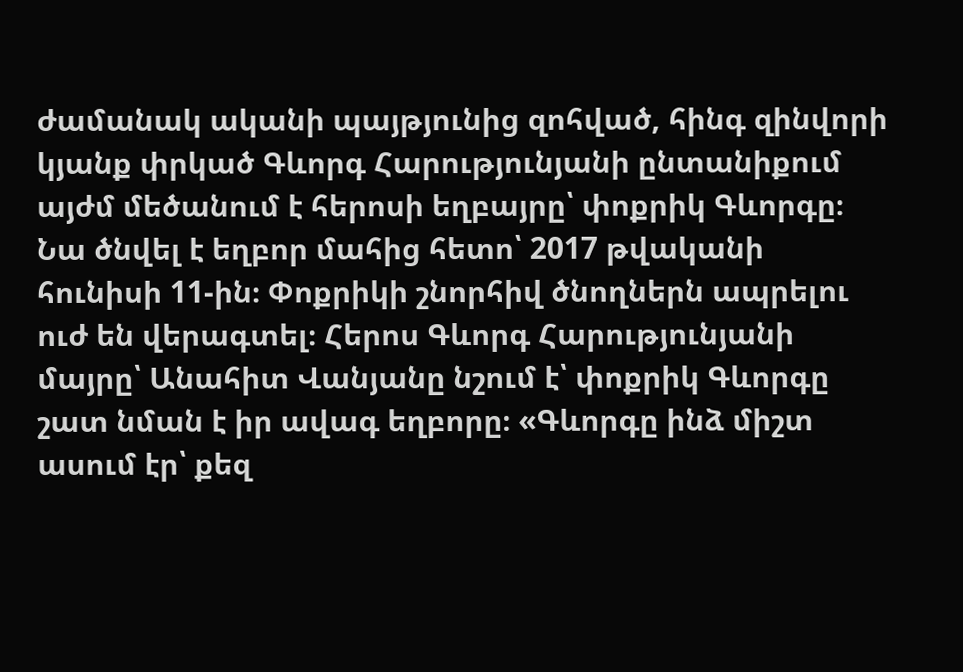ժամանակ ականի պայթյունից զոհված, հինգ զինվորի կյանք փրկած Գևորգ Հարությունյանի ընտանիքում այժմ մեծանում է հերոսի եղբայրը՝ փոքրիկ Գևորգը։ Նա ծնվել է եղբոր մահից հետո՝ 2017 թվականի հունիսի 11-ին։ Փոքրիկի շնորհիվ ծնողներն ապրելու ուժ են վերագտել։ Հերոս Գևորգ Հարությունյանի մայրը՝ Անահիտ Վանյանը նշում է՝ փոքրիկ Գևորգը շատ նման է իր ավագ եղբորը։ «Գևորգը ինձ միշտ ասում էր՝ քեզ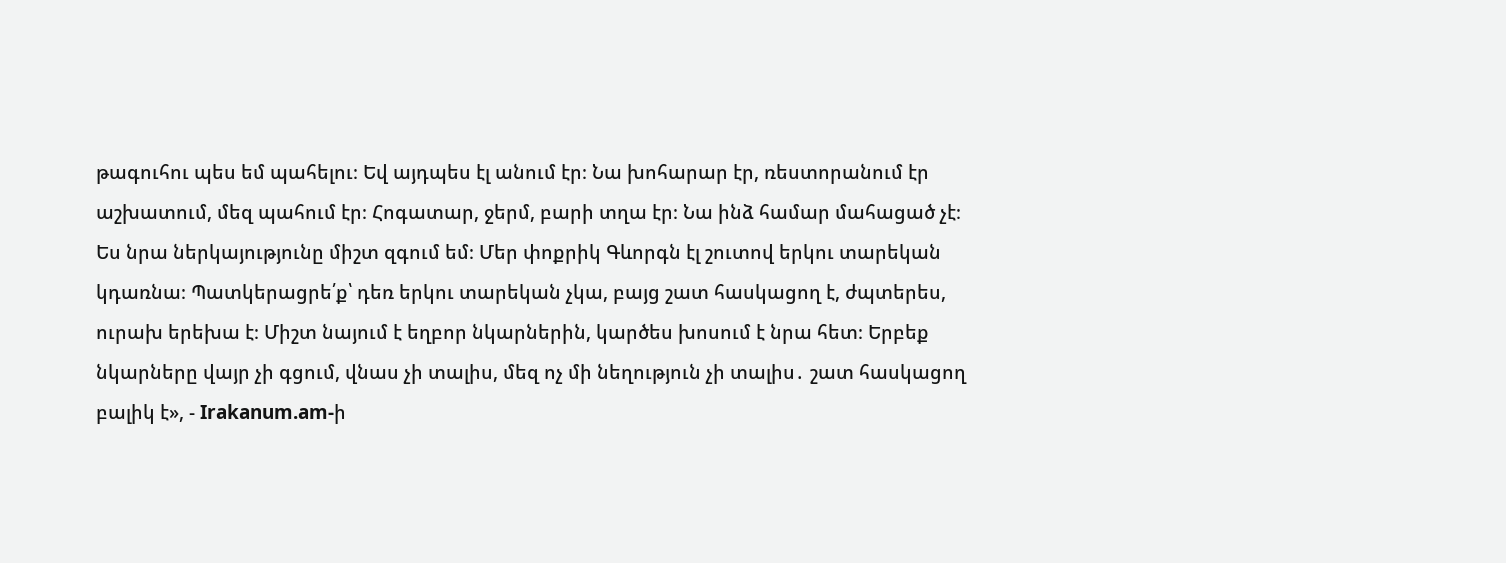թագուհու պես եմ պահելու։ Եվ այդպես էլ անում էր։ Նա խոհարար էր, ռեստորանում էր աշխատում, մեզ պահում էր։ Հոգատար, ջերմ, բարի տղա էր։ Նա ինձ համար մահացած չէ։ Ես նրա ներկայությունը միշտ զգում եմ։ Մեր փոքրիկ Գևորգն էլ շուտով երկու տարեկան կդառնա։ Պատկերացրե՛ք՝ դեռ երկու տարեկան չկա, բայց շատ հասկացող է, ժպտերես, ուրախ երեխա է։ Միշտ նայում է եղբոր նկարներին, կարծես խոսում է նրա հետ։ Երբեք նկարները վայր չի գցում, վնաս չի տալիս, մեզ ոչ մի նեղություն չի տալիս․ շատ հասկացող բալիկ է», - Irakanum.am-ի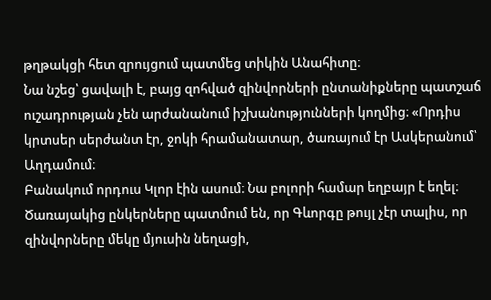թղթակցի հետ զրույցում պատմեց տիկին Անահիտը։
Նա նշեց՝ ցավալի է, բայց զոհված զինվորների ընտանիքները պատշաճ ուշադրության չեն արժանանում իշխանությունների կողմից։ «Որդիս կրտսեր սերժանտ էր, ջոկի հրամանատար, ծառայում էր Ասկերանում՝ Աղդամում։
Բանակում որդուս Կլոր էին ասում։ Նա բոլորի համար եղբայր է եղել։ Ծառայակից ընկերները պատմում են, որ Գևորգը թույլ չէր տալիս, որ զինվորները մեկը մյուսին նեղացի,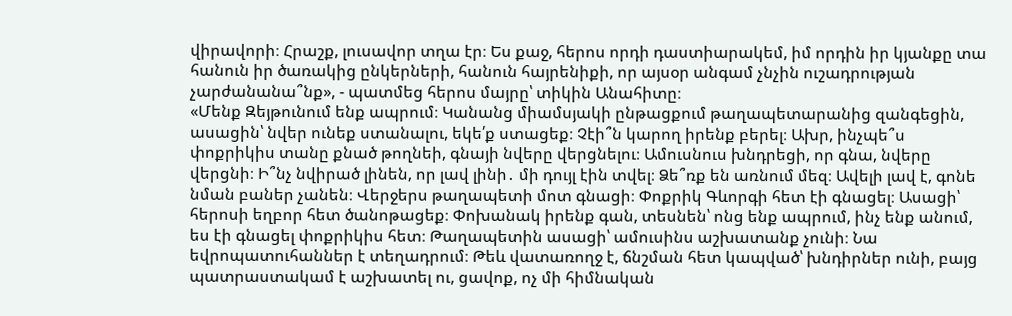վիրավորի։ Հրաշք, լուսավոր տղա էր։ Ես քաջ, հերոս որդի դաստիարակեմ, իմ որդին իր կյանքը տա հանուն իր ծառակից ընկերների, հանուն հայրենիքի, որ այսօր անգամ չնչին ուշադրության չարժանանա՞նք», - պատմեց հերոս մայրը՝ տիկին Անահիտը։
«Մենք Զեյթունում ենք ապրում։ Կանանց միամսյակի ընթացքում թաղապետարանից զանգեցին, ասացին՝ նվեր ունեք ստանալու, եկե՛ք ստացեք։ Չէի՞ն կարող իրենք բերել։ Ախր, ինչպե՞ս փոքրիկիս տանը քնած թողնեի, գնայի նվերը վերցնելու։ Ամուսնուս խնդրեցի, որ գնա, նվերը վերցնի։ Ի՞նչ նվիրած լինեն, որ լավ լինի․ մի դույլ էին տվել։ Ձե՞ռք են առնում մեզ։ Ավելի լավ է, գոնե նման բաներ չանեն։ Վերջերս թաղապետի մոտ գնացի։ Փոքրիկ Գևորգի հետ էի գնացել։ Ասացի՝ հերոսի եղբոր հետ ծանոթացեք։ Փոխանակ իրենք գան, տեսնեն՝ ոնց ենք ապրում, ինչ ենք անում, ես էի գնացել փոքրիկիս հետ։ Թաղապետին ասացի՝ ամուսինս աշխատանք չունի։ Նա եվրոպատուհաններ է տեղադրում։ Թեև վատառողջ է, ճնշման հետ կապված՝ խնդիրներ ունի, բայց պատրաստակամ է աշխատել ու, ցավոք, ոչ մի հիմնական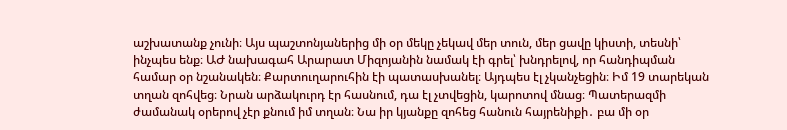աշխատանք չունի։ Այս պաշտոնյաներից մի օր մեկը չեկավ մեր տուն, մեր ցավը կիստի, տեսնի՝ ինչպես ենք։ ԱԺ նախագահ Արարատ Միզոյանին նամակ էի գրել՝ խնդրելով, որ հանդիպման համար օր նշանակեն։ Քարտուղարուհին էի պատասխանել։ Այդպես էլ չկանչեցին։ Իմ 19 տարեկան տղան զոհվեց։ Նրան արձակուրդ էր հասնում, դա էլ չտվեցին, կարոտով մնաց։ Պատերազմի ժամանակ օրերով չէր քնում իմ տղան։ Նա իր կյանքը զոհեց հանուն հայրենիքի․ բա մի օր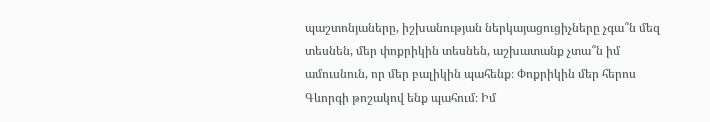պաշտոնյաները, իշխանության ներկայացուցիչները չգա՞ն մեզ տեսնեն, մեր փոքրիկին տեսնեն, աշխատանք չտա՞ն իմ ամուսնուն, որ մեր բալիկին պահենք։ Փոքրիկին մեր հերոս Գևորգի թոշակով ենք պահում։ Իմ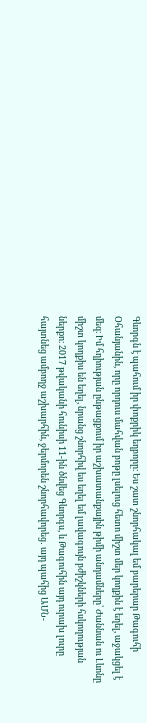Գևորգն է պահում իր փոքրիկ եղբորը։ Ես շատ շնորհակալ եմ բարերար Թագուհի Օհանյանին, որը որդուս մահվան բոթը լսելուց հետո միշտ մեր կողքին է եղել, աջակցել է մեզ։ Իմ հղիության ընթացքում իր աշխատանքային թիմի անդամները՝ Ժաննան ու Լևոնը միշտ կողքիս են եղել, նրանց շնորհիվ ես եղել եմ լավագույն բժիշկների հսկողության ներքո։ 2017 թվականի հունիսի 11-ին ծնվեց Գևորգս, և Թագուհին այդ ուրախ լուրը հայտնեց ամբողջ աշխարհին, ջերմորեն շնորհավորեց․ այդ պահից ԱՄՆ-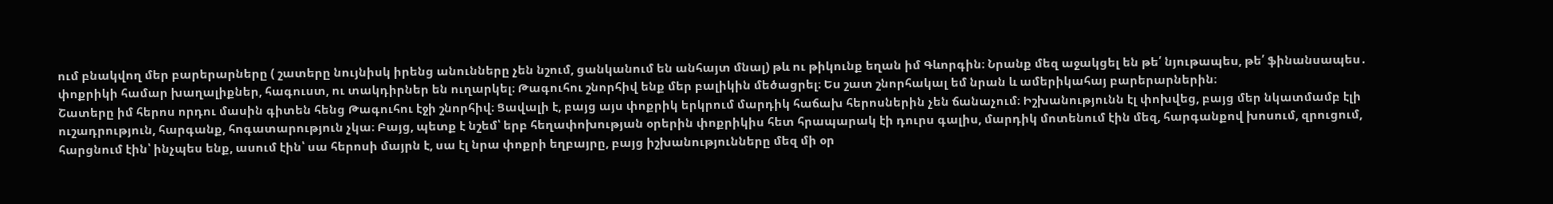ում բնակվող մեր բարերարները ( շատերը նույնիսկ իրենց անունները չեն նշում, ցանկանում են անհայտ մնալ) թև ու թիկունք եղան իմ Գևորգին։ Նրանք մեզ աջակցել են թե՛ նյութապես, թե՛ ֆինանսապես․ փոքրիկի համար խաղալիքներ, հագուստ, ու տակդիրներ են ուղարկել։ Թագուհու շնորհիվ ենք մեր բալիկին մեծացրել։ Ես շատ շնորհակալ եմ նրան և ամերիկահայ բարերարներին։
Շատերը իմ հերոս որդու մասին գիտեն հենց Թագուհու էջի շնորհիվ։ Ցավալի է, բայց այս փոքրիկ երկրում մարդիկ հաճախ հերոսներին չեն ճանաչում։ Իշխանությունն էլ փոխվեց, բայց մեր նկատմամբ էլի ուշադրություն, հարգանք, հոգատարություն չկա։ Բայց, պետք է նշեմ՝ երբ հեղափոխության օրերին փոքրիկիս հետ հրապարակ էի դուրս գալիս, մարդիկ մոտենում էին մեզ, հարգանքով խոսում, զրուցում, հարցնում էին՝ ինչպես ենք, ասում էին՝ սա հերոսի մայրն է, սա էլ նրա փոքրի եղբայրը, բայց իշխանությունները մեզ մի օր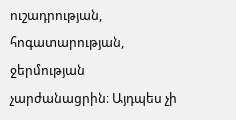ուշադրության, հոգատարության, ջերմության չարժանացրին։ Այդպես չի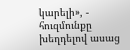կարելի», - հուզմունքը խեղդելով ասաց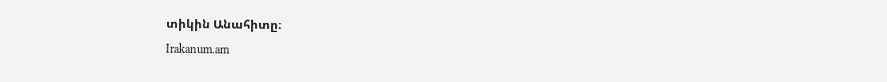տիկին Անահիտը։
Irakanum.am